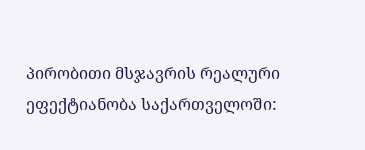პირობითი მსჯავრის რეალური ეფექტიანობა საქართველოში: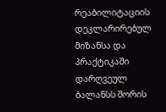რეაბილიტაციის დეკლარირებულ მიზანსა და პრაქტიკაში დარღვეულ ბალანსს შორის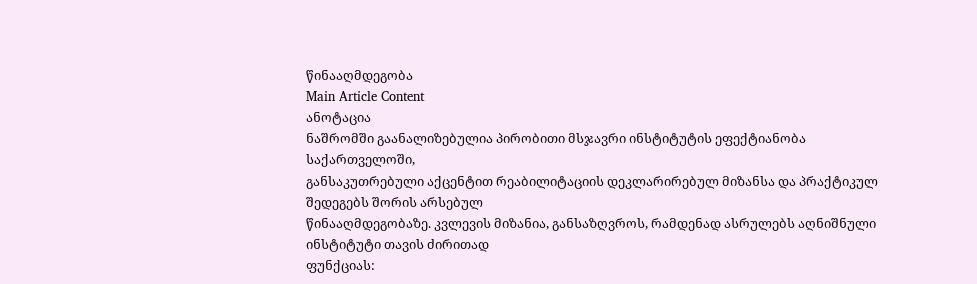წინააღმდეგობა
Main Article Content
ანოტაცია
ნაშრომში გაანალიზებულია პირობითი მსჯავრი ინსტიტუტის ეფექტიანობა საქართველოში,
განსაკუთრებული აქცენტით რეაბილიტაციის დეკლარირებულ მიზანსა და პრაქტიკულ შედეგებს შორის არსებულ
წინააღმდეგობაზე. კვლევის მიზანია, განსაზღვროს, რამდენად ასრულებს აღნიშნული ინსტიტუტი თავის ძირითად
ფუნქციას: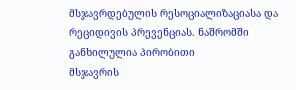მსჯავრდებულის რესოციალიზაციასა და რეციდივის პრევენციას. ნაშრომში განხილულია პირობითი
მსჯავრის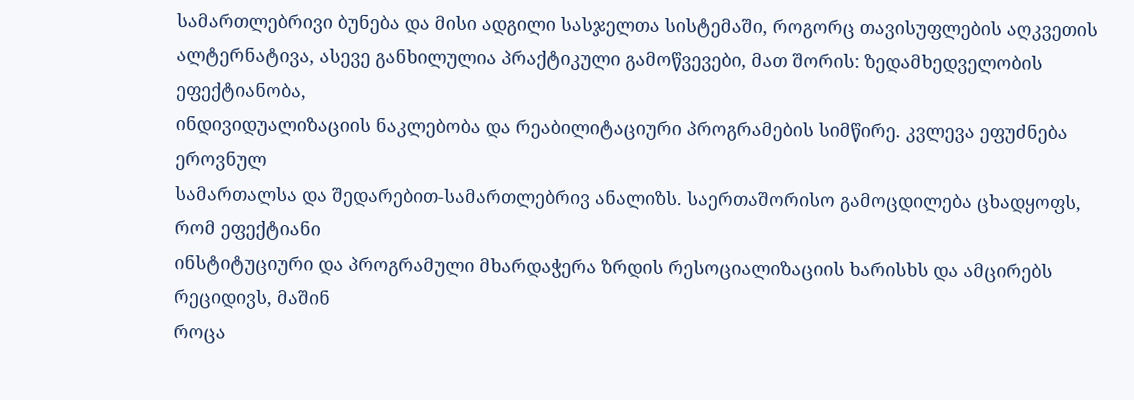სამართლებრივი ბუნება და მისი ადგილი სასჯელთა სისტემაში, როგორც თავისუფლების აღკვეთის
ალტერნატივა, ასევე განხილულია პრაქტიკული გამოწვევები, მათ შორის: ზედამხედველობის ეფექტიანობა,
ინდივიდუალიზაციის ნაკლებობა და რეაბილიტაციური პროგრამების სიმწირე. კვლევა ეფუძნება ეროვნულ
სამართალსა და შედარებით-სამართლებრივ ანალიზს. საერთაშორისო გამოცდილება ცხადყოფს, რომ ეფექტიანი
ინსტიტუციური და პროგრამული მხარდაჭერა ზრდის რესოციალიზაციის ხარისხს და ამცირებს რეციდივს, მაშინ
როცა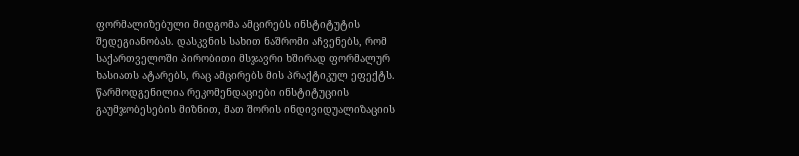ფორმალიზებული მიდგომა ამცირებს ინსტიტუტის შედეგიანობას. დასკვნის სახით ნაშრომი აჩვენებს, რომ
საქართველოში პირობითი მსჯავრი ხშირად ფორმალურ ხასიათს ატარებს, რაც ამცირებს მის პრაქტიკულ ეფექტს.
წარმოდგენილია რეკომენდაციები ინსტიტუციის გაუმჯობესების მიზნით, მათ შორის ინდივიდუალიზაციის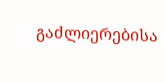გაძლიერებისა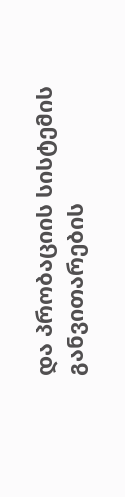და პრობაციის სისტემის განვითარების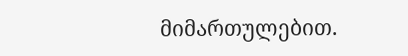მიმართულებით.